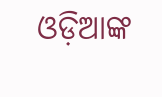ଓଡ଼ିଆଙ୍କ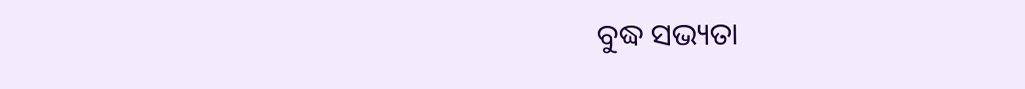ବୁଦ୍ଧ ସଭ୍ୟତା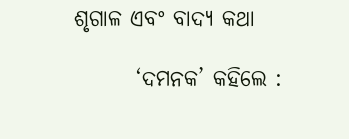ଶୃଗାଳ ଏବଂ ବାଦ୍ୟ କଥା

       ‘ଦମନକ’ କହିଲେ :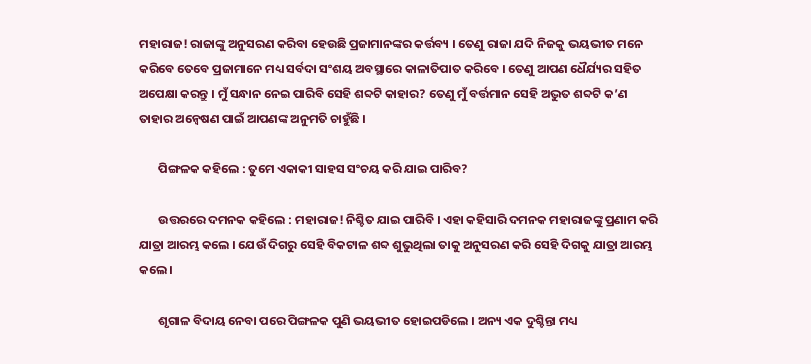ମହାରାଜ! ରାଜାଙ୍କୁ ଅନୁସରଣ କରିବା ହେଉଛି ପ୍ରଜାମାନଙ୍କର କର୍ତ୍ତବ୍ୟ । ତେଣୁ ରାଜା ଯଦି ନିଜକୁ ଭୟଭୀତ ମନେ କରିବେ ତେବେ ପ୍ରଜାମାନେ ମଧ୍ୟ ସର୍ବଦା ସଂଶୟ ଅବସ୍ଥାରେ କାଳାତିପାତ କରିବେ । ତେଣୁ ଆପଣ ଧୈର୍ଯ୍ୟର ସହିତ ଅପେକ୍ଷା କରନ୍ତୁ । ମୁଁ ସନ୍ଧାନ ନେଇ ପାରିବି ସେହି ଶବ୍ଦଟି କାହାର? ତେଣୁ ମୁଁ ବର୍ତ୍ତମାନ ସେହି ଅଦ୍ଭୁତ ଶବ୍ଦଟି କ’ଣ ତାହାର ଅନ୍ୱେଷଣ ପାଇଁ ଆପଣଙ୍କ ଅନୁମତି ଚାହୁଁଛି ।

       ପିଙ୍ଗଳକ କହିଲେ : ତୁମେ ଏକାକୀ ସାହସ ସଂଚୟ କରି ଯାଇ ପାରିବ?

       ଉତ୍ତରରେ ଦମନକ କହିଲେ : ମହାରାଜ! ନିଶ୍ଚିତ ଯାଇ ପାରିବି । ଏହା କହିସାରି ଦମନକ ମହାରାଜଙ୍କୁ ପ୍ରଣାମ କରି ଯାତ୍ରା ଆରମ୍ଭ କଲେ । ଯେଉଁ ଦିଗରୁ ସେହି ବିକଟାଳ ଶବ୍ଦ ଶୁଭୁଥିଲା ତାକୁ ଅନୁସରଣ କରି ସେହି ଦିଗକୁ ଯାତ୍ରା ଆରମ୍ଭ କଲେ ।

       ଶୃଗାଳ ବିଦାୟ ନେବା ପରେ ପିଙ୍ଗଳକ ପୁଣି ଭୟଭୀତ ହୋଇପଡିଲେ । ଅନ୍ୟ ଏକ ଦୁଶ୍ଚିନ୍ତା ମଧ୍ୟ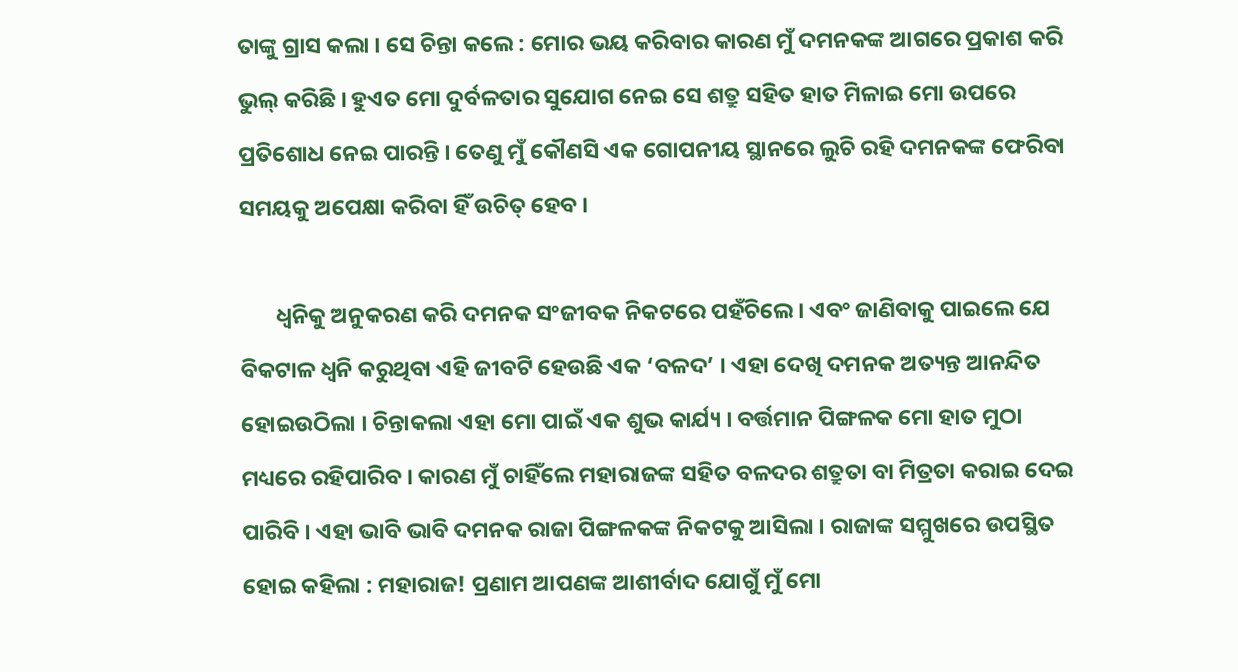ତାଙ୍କୁ ଗ୍ରାସ କଲା । ସେ ଚିନ୍ତା କଲେ : ମୋର ଭୟ କରିବାର କାରଣ ମୁଁ ଦମନକଙ୍କ ଆଗରେ ପ୍ରକାଶ କରି ଭୁଲ୍ କରିଛି । ହୁଏତ ମୋ ଦୁର୍ବଳତାର ସୁଯୋଗ ନେଇ ସେ ଶତ୍ରୁ ସହିତ ହାତ ମିଳାଇ ମୋ ଉପରେ ପ୍ରତିଶୋଧ ନେଇ ପାରନ୍ତି । ତେଣୁ ମୁଁ କୌଣସି ଏକ ଗୋପନୀୟ ସ୍ଥାନରେ ଲୁଚି ରହି ଦମନକଙ୍କ ଫେରିବା ସମୟକୁ ଅପେକ୍ଷା କରିବା ହିଁ ଉଚିତ୍ ହେବ ।

       ଧ୍ୱନିକୁ ଅନୁକରଣ କରି ଦମନକ ସଂଜୀବକ ନିକଟରେ ପହଁଚିଲେ । ଏବଂ ଜାଣିବାକୁ ପାଇଲେ ଯେ ବିକଟାଳ ଧ୍ୱନି କରୁଥିବା ଏହି ଜୀବଟି ହେଉଛି ଏକ ‘ବଳଦ’ । ଏହା ଦେଖି ଦମନକ ଅତ୍ୟନ୍ତ ଆନନ୍ଦିତ ହୋଇଉଠିଲା । ଚିନ୍ତାକଲା ଏହା ମୋ ପାଇଁ ଏକ ଶୁଭ କାର୍ଯ୍ୟ । ବର୍ତ୍ତମାନ ପିଙ୍ଗଳକ ମୋ ହାତ ମୁଠା ମଧ୍ୟରେ ରହିପାରିବ । କାରଣ ମୁଁ ଚାହିଁଲେ ମହାରାଜଙ୍କ ସହିତ ବଳଦର ଶତ୍ରୁତା ବା ମିତ୍ରତା କରାଇ ଦେଇ ପାରିବି । ଏହା ଭାବି ଭାବି ଦମନକ ରାଜା ପିଙ୍ଗଳକଙ୍କ ନିକଟକୁ ଆସିଲା । ରାଜାଙ୍କ ସମ୍ମୁଖରେ ଉପସ୍ଥିତ ହୋଇ କହିଲା : ମହାରାଜ! ପ୍ରଣାମ ଆପଣଙ୍କ ଆଶୀର୍ବାଦ ଯୋଗୁଁ ମୁଁ ମୋ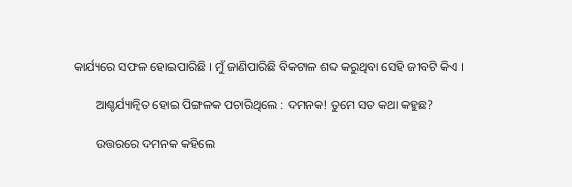କାର୍ଯ୍ୟରେ ସଫଳ ହୋଇପାରିଛି । ମୁଁ ଜାଣିପାରିଛି ବିକଟାଳ ଶବ୍ଦ କରୁଥିବା ସେହି ଜୀବଟି କିଏ ।

       ଆଶ୍ଚର୍ଯ୍ୟାନ୍ୱିତ ହୋଇ ପିଙ୍ଗଳକ ପଚାରିଥିଲେ : ଦମନକ! ତୁମେ ସତ କଥା କହୁଛ?

       ଉତ୍ତରରେ ଦମନକ କହିଲେ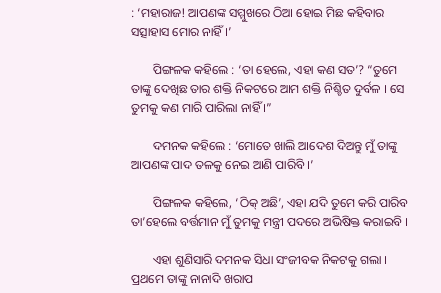: ‘ମହାରାଜ! ଆପଣଙ୍କ ସମ୍ମୁଖରେ ଠିଆ ହୋଇ ମିଛ କହିବାର ସତ୍ସାହାସ ମୋର ନାହିଁ ।’

       ପିଙ୍ଗଳକ କହିଲେ : ‘ତା ହେଲେ, ଏହା କଣ ସତ’? “ତୁମେ ତାଙ୍କୁ ଦେଖିଛ ତାର ଶକ୍ତି ନିକଟରେ ଆମ ଶକ୍ତି ନିଶ୍ଚିତ ଦୁର୍ବଳ । ସେ ତୁମକୁ କଣ ମାରି ପାରିଲା ନାହିଁ ।”

       ଦମନକ କହିଲେ : ‘ମୋତେ ଖାଲି ଆଦେଶ ଦିଅନ୍ତୁ ମୁଁ ତାଙ୍କୁ ଆପଣଙ୍କ ପାଦ ତଳକୁ ନେଇ ଆଣି ପାରିବି ।’

       ପିଙ୍ଗଳକ କହିଲେ, ‘ଠିକ୍ ଅଛି’, ଏହା ଯଦି ତୁମେ କରି ପାରିବ ତା’ହେଲେ ବର୍ତ୍ତମାନ ମୁଁ ତୁମକୁ ମନ୍ତ୍ରୀ ପଦରେ ଅଭିଷିକ୍ତ କରାଇବି ।

       ଏହା ଶୁଣିସାରି ଦମନକ ସିଧା ସଂଜୀବକ ନିକଟକୁ ଗଲା । ପ୍ରଥମେ ତାଙ୍କୁ ନାନାଦି ଖରାପ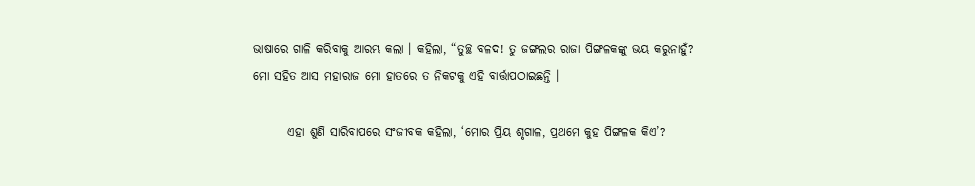ଭାଷାରେ ଗାଳି କରିବାକୁ ଆରମ୍ଭ କଲା । କହିଲା, “ତୁଚ୍ଛ ବଳଦ! ତୁ ଜଙ୍ଗଲର ରାଜା ପିଙ୍ଗଳକଙ୍କୁ ଭୟ କରୁନାହୁଁ? ମୋ ସହିତ ଆସ ମହାରାଜ ମୋ ହାତରେ ତ ନିକଟକୁ ଏହି ବାର୍ତ୍ତାପଠାଇଛନ୍ତି ।

       ଏହା ଶୁଣି ସାରିବାପରେ ସଂଜୀବକ କହିଲା, ‘ମୋର ପ୍ରିୟ ଶୃଗାଳ, ପ୍ରଥମେ କୁହ ପିଙ୍ଗଳକ କିଏ’?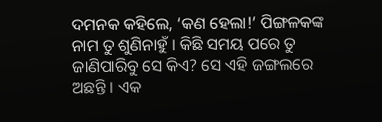ଦମନକ କହିଲେ, ‘କଣ ହେଲା!’ ପିଙ୍ଗଳକଙ୍କ ନାମ ତୁ ଶୁଣିନାହୁଁ । କିଛି ସମୟ ପରେ ତୁ ଜାଣିପାରିବୁ ସେ କିଏ? ସେ ଏହି ଜଙ୍ଗଲରେ ଅଛନ୍ତି । ଏକ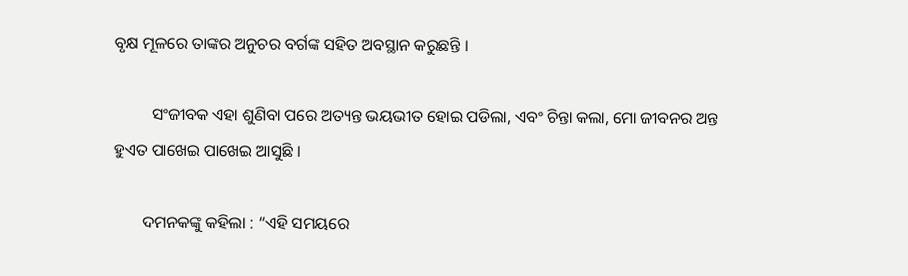ବୃକ୍ଷ ମୂଳରେ ତାଙ୍କର ଅନୁଚର ବର୍ଗଙ୍କ ସହିତ ଅବସ୍ଥାନ କରୁଛନ୍ତି ।

         ସଂଜୀବକ ଏହା ଶୁଣିବା ପରେ ଅତ୍ୟନ୍ତ ଭୟଭୀତ ହୋଇ ପଡିଲା, ଏବଂ ଚିନ୍ତା କଲା, ମୋ ଜୀବନର ଅନ୍ତ ହୁଏତ ପାଖେଇ ପାଖେଇ ଆସୁଛି ।

       ଦମନକଙ୍କୁ କହିଲା : “ଏହି ସମୟରେ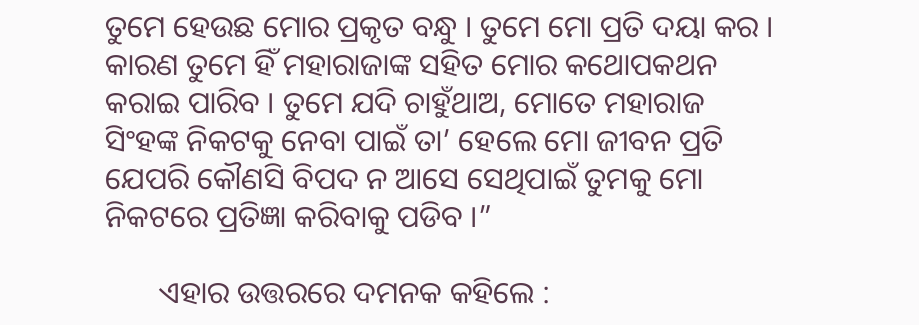ତୁମେ ହେଉଛ ମୋର ପ୍ରକୃତ ବନ୍ଧୁ । ତୁମେ ମୋ ପ୍ରତି ଦୟା କର । କାରଣ ତୁମେ ହିଁ ମହାରାଜାଙ୍କ ସହିତ ମୋର କଥୋପକଥନ କରାଇ ପାରିବ । ତୁମେ ଯଦି ଚାହୁଁଥାଅ, ମୋତେ ମହାରାଜ ସିଂହଙ୍କ ନିକଟକୁ ନେବା ପାଇଁ ତା’ ହେଲେ ମୋ ଜୀବନ ପ୍ରତି ଯେପରି କୌଣସି ବିପଦ ନ ଆସେ ସେଥିପାଇଁ ତୁମକୁ ମୋ ନିକଟରେ ପ୍ରତିଜ୍ଞା କରିବାକୁ ପଡିବ ।”

       ଏହାର ଉତ୍ତରରେ ଦମନକ କହିଲେ :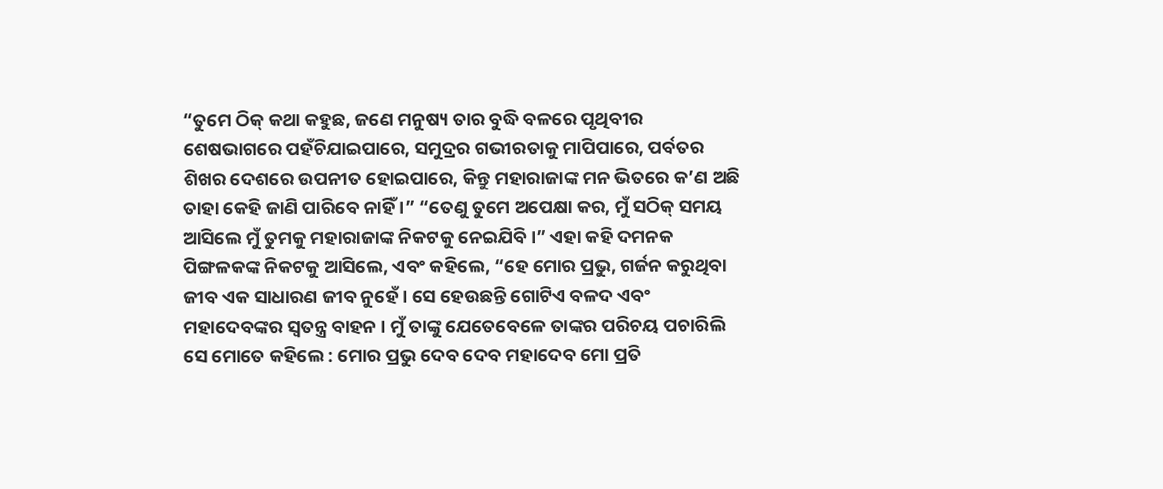“ତୁମେ ଠିକ୍ କଥା କହୁଛ, ଜଣେ ମନୁଷ୍ୟ ତାର ବୁଦ୍ଧି ବଳରେ ପୃଥିବୀର ଶେଷଭାଗରେ ପହଁଚିଯାଇପାରେ, ସମୁଦ୍ରର ଗଭୀରତାକୁ ମାପିପାରେ, ପର୍ବତର ଶିଖର ଦେଶରେ ଉପନୀତ ହୋଇପାରେ, କିନ୍ତୁ ମହାରାଜାଙ୍କ ମନ ଭିତରେ କ’ଣ ଅଛି ତାହା କେହି ଜାଣି ପାରିବେ ନାହିଁ ।” “ତେଣୁ ତୁମେ ଅପେକ୍ଷା କର, ମୁଁ ସଠିକ୍ ସମୟ ଆସିଲେ ମୁଁ ତୁମକୁ ମହାରାଜାଙ୍କ ନିକଟକୁ ନେଇଯିବି ।” ଏହା କହି ଦମନକ ପିଙ୍ଗଳକଙ୍କ ନିକଟକୁ ଆସିଲେ, ଏବଂ କହିଲେ, “ହେ ମୋର ପ୍ରଭୁ, ଗର୍ଜନ କରୁଥିବା ଜୀବ ଏକ ସାଧାରଣ ଜୀବ ନୁହେଁ । ସେ ହେଉଛନ୍ତି ଗୋଟିଏ ବଳଦ ଏବଂ ମହାଦେବଙ୍କର ସ୍ୱତନ୍ତ୍ର ବାହନ । ମୁଁ ତାଙ୍କୁ ଯେତେବେଳେ ତାଙ୍କର ପରିଚୟ ପଚାରିଲି ସେ ମୋତେ କହିଲେ : ମୋର ପ୍ରଭୁ ଦେବ ଦେବ ମହାଦେବ ମୋ ପ୍ରତି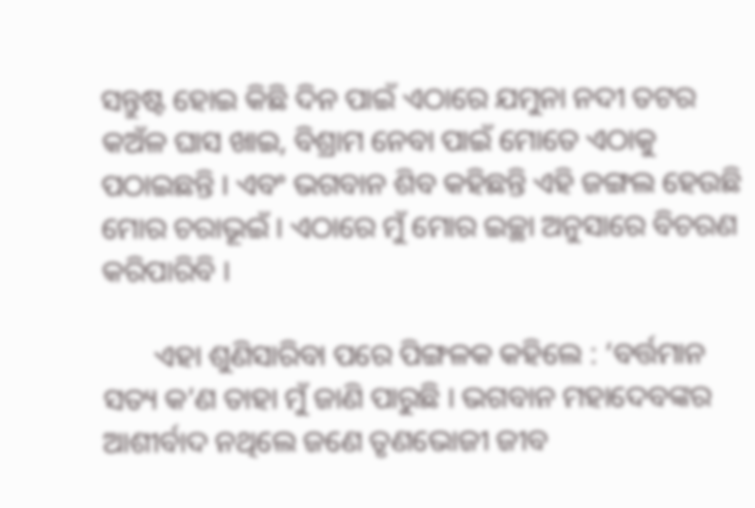ସନ୍ତୁଷ୍ଟ ହୋଇ କିଛି ଦିନ ପାଇଁ ଏଠାରେ ଯମୁନା ନଦୀ ତଟର କଅଁଳ ଘାସ ଖାଇ, ବିଶ୍ରାମ ନେବା ପାଇଁ ମୋତେ ଏଠାକୁ ପଠାଇଛନ୍ତି । ଏବଂ ଭଗବାନ ଶିବ କହିଛନ୍ତି ଏହି ଜଙ୍ଗଲ ହେଉଛି ମୋର ଚରାଭୂଇଁ । ଏଠାରେ ମୁଁ ମୋର ଇଚ୍ଛା ଅନୁସାରେ ବିଚରଣ କରିପାରିବି ।

       ଏହା ଶୁଣିସାରିବା ପରେ ପିଙ୍ଗଳକ କହିଲେ : ‘ବର୍ତ୍ତମାନ ସତ୍ୟ କ’ଣ ତାହା ମୁଁ ଜାଣି ପାରୁଛି । ଭଗବାନ ମହାଦେବଙ୍କର ଆଶୀର୍ବାଦ ନଥିଲେ ଜଣେ ତୃଣଭୋଜୀ ଜୀବ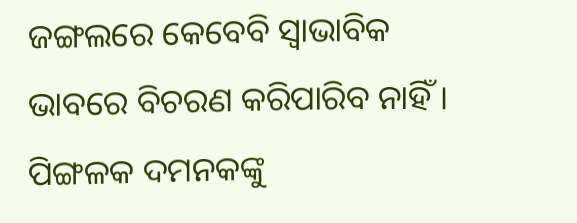ଜଙ୍ଗଲରେ କେବେବି ସ୍ୱାଭାବିକ ଭାବରେ ବିଚରଣ କରିପାରିବ ନାହିଁ । ପିଙ୍ଗଳକ ଦମନକଙ୍କୁ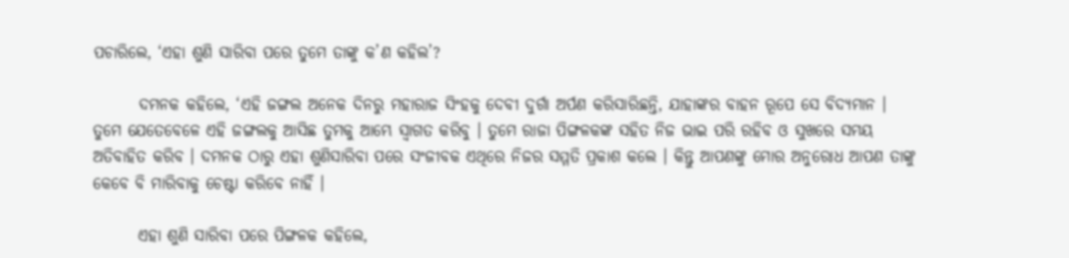ପଚାରିଲେ, ‘ଏହା ଶୁଣି ସାରିବା ପରେ ତୁମେ ତାଙ୍କୁ କ’ଣ କହିଲ’?

       ଦମନକ କହିଲେ, ‘ଏହି ଜଙ୍ଗଲ ଅନେକ ଦିନରୁ ମହାରାଜ ସିଂହକୁ ଦେବୀ ଦୁର୍ଗା ଅର୍ପଣ କରିସାରିଛନ୍ତି, ଯାହାଙ୍କର ବାହନ ରୂପେ ସେ ବିଦ୍ୟମାନ । ତୁମେ ଯେତେବେଳେ ଏହି ଜଙ୍ଗଲକୁ ଆସିଛ ତୁମକୁ ଆମ୍ଭେ ସ୍ୱାଗତ କରିବୁ । ତୁମେ ରାଜା ପିଙ୍ଗଳକଙ୍କ ସହିତ ନିଜ ଭାଇ ପରି ରହିବ ଓ ସୁଖରେ ସମୟ ଅତିବାହିତ କରିବ । ଦମନକ ଠାରୁ ଏହା ଶୁଣିସାରିବା ପରେ ସଂଜୀବକ ଏଥିରେ ନିଜର ସମ୍ମତି ପ୍ରକାଶ କଲେ । କିନ୍ତୁ ଆପଣଙ୍କୁ ମୋର ଅନୁରୋଧ ଆପଣ ତାଙ୍କୁ କେବେ ବି ମାରିବାକୁ ଚେଷ୍ଟା କରିବେ ନାହିଁ ।

       ଏହା ଶୁଣି ସାରିବା ପରେ ପିଙ୍ଗଳକ କହିଲେ,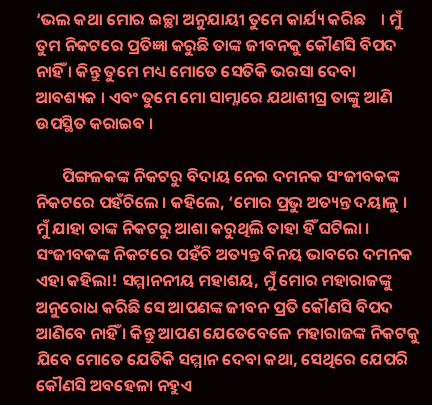‘ଭଲ କଥା ମୋର ଇଚ୍ଛା ଅନୁଯାୟୀ ତୁମେ କାର୍ଯ୍ୟ କରିଛ    । ମୁଁ ତୁମ ନିକଟରେ ପ୍ରତିଜ୍ଞା କରୁଛି ତାଙ୍କ ଜୀବନକୁ କୌଣସି ବିପଦ ନାହିଁ । କିନ୍ତୁ ତୁମେ ମଧ୍ୟ ମୋତେ ସେତିକି ଭରସା ଦେବା ଆବଶ୍ୟକ । ଏବଂ ତୁମେ ମୋ ସାମ୍ନାରେ ଯଥାଶୀଘ୍ର ତାଙ୍କୁ ଆଣି ଉପସ୍ଥିତ କରାଇବ ।

       ପିଙ୍ଗଳକଙ୍କ ନିକଟରୁ ବିଦାୟ ନେଇ ଦମନକ ସଂଜୀବକଙ୍କ ନିକଟରେ ପହଁଚିଲେ । କହିଲେ, ‘ମୋର ପ୍ରଭୁ ଅତ୍ୟନ୍ତ ଦୟାଳୁ । ମୁଁ ଯାହା ତାଙ୍କ ନିକଟରୁ ଆଶା କରୁଥିଲି ତାହା ହିଁ ଘଟିଲା । ସଂଜୀବକଙ୍କ ନିକଟରେ ପହଁଚି ଅତ୍ୟନ୍ତ ବିନୟ ଭାବରେ ଦମନକ ଏହା କହିଲା! ସମ୍ମାନନୀୟ ମହାଶୟ, ମୁଁ ମୋର ମହାରାଜଙ୍କୁ ଅନୁରୋଧ କରିଛି ସେ ଆପଣଙ୍କ ଜୀବନ ପ୍ରତି କୌଣସି ବିପଦ ଆଣିବେ ନାହିଁ । କିନ୍ତୁ ଆପଣ ଯେତେବେଳେ ମହାରାଜଙ୍କ ନିକଟକୁ ଯିବେ ମୋତେ ଯେତିକି ସମ୍ମାନ ଦେବା କଥା, ସେଥିରେ ଯେପରି କୌଣସି ଅବହେଳା ନହୁଏ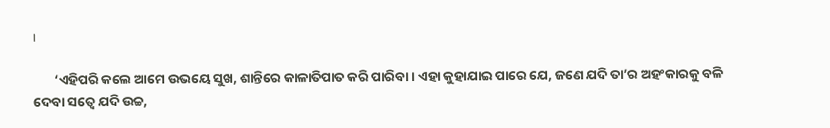।

       ‘ଏହିପରି କଲେ ଆମେ ଉଭୟେ ସୁଖ, ଶାନ୍ତିରେ କାଳାତିପାତ କରି ପାରିବା । ଏହା କୁହାଯାଇ ପାରେ ଯେ, ଜଣେ ଯଦି ତା’ର ଅହଂକାରକୁ ବଳି ଦେବା ସତ୍ୱେ ଯଦି ଉଚ୍ଚ,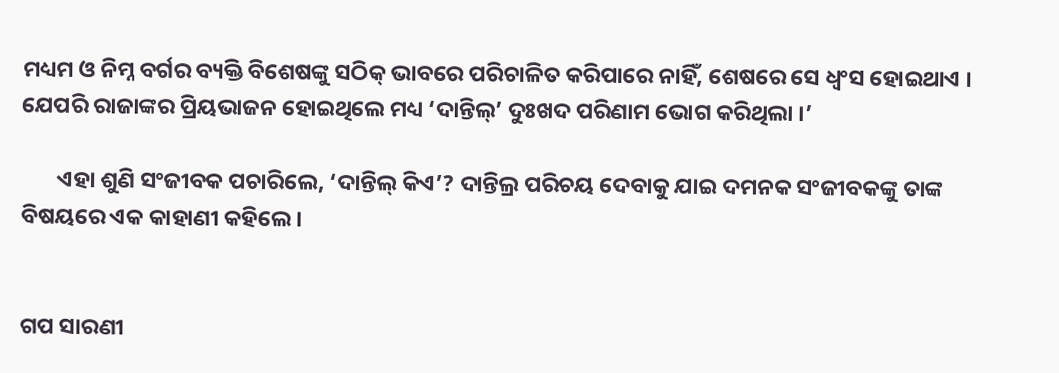ମଧ୍ୟମ ଓ ନିମ୍ନ ବର୍ଗର ବ୍ୟକ୍ତି ବିଶେଷଙ୍କୁ ସଠିକ୍ ଭାବରେ ପରିଚାଳିତ କରିପାରେ ନାହିଁ, ଶେଷରେ ସେ ଧ୍ୱଂସ ହୋଇଥାଏ । ଯେପରି ରାଜାଙ୍କର ପ୍ରିୟଭାଜନ ହୋଇଥିଲେ ମଧ୍ୟ ‘ଦାନ୍ତିଲ୍’ ଦୁଃଖଦ ପରିଣାମ ଭୋଗ କରିଥିଲା ।’

       ଏହା ଶୁଣି ସଂଜୀବକ ପଚାରିଲେ, ‘ଦାନ୍ତିଲ୍ କିଏ’? ଦାନ୍ତିଲ୍ର ପରିଚୟ ଦେବାକୁ ଯାଇ ଦମନକ ସଂଜୀବକଙ୍କୁ ତାଙ୍କ ବିଷୟରେ ଏକ କାହାଣୀ କହିଲେ ।


ଗପ ସାରଣୀ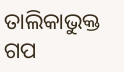ତାଲିକାଭୁକ୍ତ ଗପ